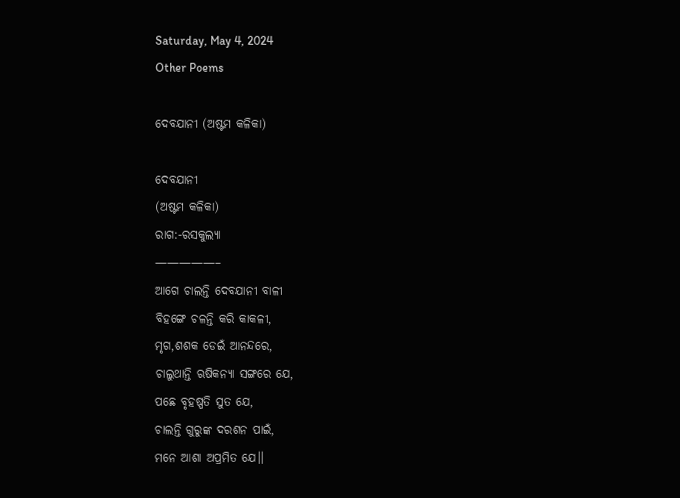Saturday, May 4, 2024
Other Poems

ଦେବଯାନୀ (ଅଷ୍ଟମ କଳିକା)

ଦେବଯାନୀ
(ଅଷ୍ଟମ କଳିକା)
ରାଗ:-ରସକୁଲ୍ୟା
—————–
ଆଗେ ଚାଲନ୍ତି ଦେବଯାନୀ ବାଳୀ
ବିହଙ୍ଗେ ଚଳନ୍ତି କରି କାକଳୀ,
ମୃଗ,ଶଶକ ଡେଇଁ ଆନନ୍ଦରେ,
ଚାଲୁଥାନ୍ତି ଋଷିକନ୍ୟା ସଙ୍ଗରେ ଯେ,
ପଛେ ବୃହଷ୍ପତି ସୁତ ଯେ,
ଚାଲନ୍ତି ଗୁରୁଙ୍କ ଦରଶନ ପାଇଁ,
ମନେ ଆଶା ଅପ୍ରମିତ ଯେ।।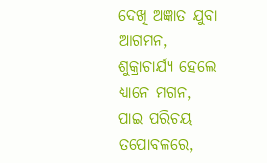ଦେଖି ଅଜ୍ଞାତ ଯୁବା ଆଗମନ,
ଶୁକ୍ରାଚାର୍ଯ୍ୟ ହେଲେ ଧ୍ୟାନେ ମଗନ,
ପାଇ ପରିଚୟ ତପୋବଳରେ,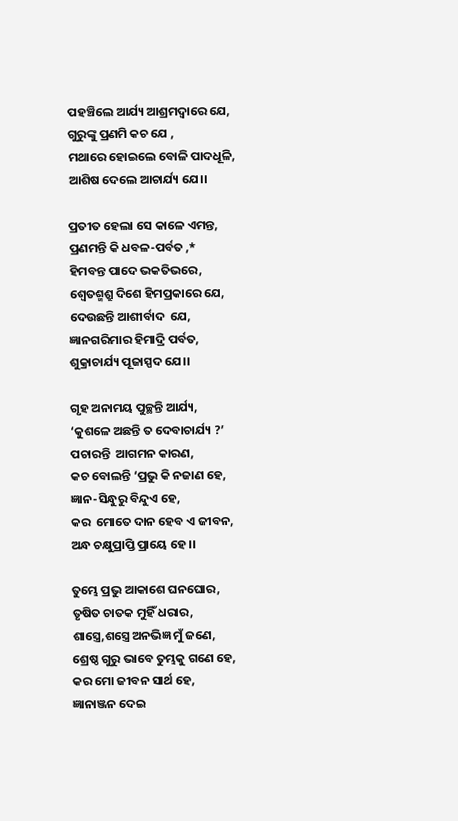ପହଞ୍ଚିଲେ ଆର୍ଯ୍ୟ ଆଶ୍ରମଦ୍ୱାରେ ଯେ,
ଗୁରୁଙ୍କୁ ପ୍ରଣମି କଚ ଯେ ,
ମଥାରେ ହୋଇଲେ ବୋଳି ପାଦଧୂଳି,
ଆଶିଷ ଦେଲେ ଆଚାର୍ଯ୍ୟ ଯେ।।

ପ୍ରତୀତ ହେଲା ସେ କାଳେ ଏମନ୍ତ,
ପ୍ରଣମନ୍ତି କି ଧବଳ-ପର୍ବତ ,*
ହିମବନ୍ତ ପାଦେ ଭକତିଭରେ,
ଶ୍ୱେତଶ୍ମଶ୍ରୁ ଦିଶେ ହିମପ୍ରକାରେ ଯେ,
ଦେଉଛନ୍ତି ଆଶୀର୍ବାଦ  ଯେ,
ଜ୍ଞାନଗରିମାର ହିମାଦ୍ରି ପର୍ବତ,
ଶୁକ୍ରାଚାର୍ଯ୍ୟ ପୂଜାସ୍ପଦ ଯେ।।

ଗୃହ ଅନାମୟ ପୁଚ୍ଛନ୍ତି ଆର୍ଯ୍ୟ,
‘କୁଶଳେ ଅଛନ୍ତି ତ ଦେବାଚାର୍ଯ୍ୟ ?’
ପଚାରନ୍ତି  ଆଗମନ କାରଣ,
କଚ ବୋଲନ୍ତି ‘ପ୍ରଭୁ କି ନଜାଣ ହେ,
ଜ୍ଞାନ-ସିନ୍ଧୁରୁ ବିନ୍ଦୁଏ ହେ,
କର  ମୋତେ ଦାନ ହେବ ଏ ଜୀବନ,
ଅନ୍ଧ ଚକ୍ଷୁପ୍ରାପ୍ତି ପ୍ରାୟେ ହେ।।

ତୁମ୍ଭେ ପ୍ରଭୁ ଆକାଶେ ଘନଘୋର,
ତୃଷିତ ଚାତକ ମୁହିଁ ଧରାର,
ଶାସ୍ତ୍ରେ,ଶସ୍ତ୍ରେ ଅନଭିଜ୍ଞ ମୁଁ ଜଣେ,
ଶ୍ରେଷ୍ଠ ଗୁରୁ ଭାବେ ତୁମ୍ଭକୁ ଗଣେ ହେ,
କର ମୋ ଜୀବନ ସାର୍ଥ ହେ,
ଜ୍ଞାନାଞ୍ଜନ ଦେଇ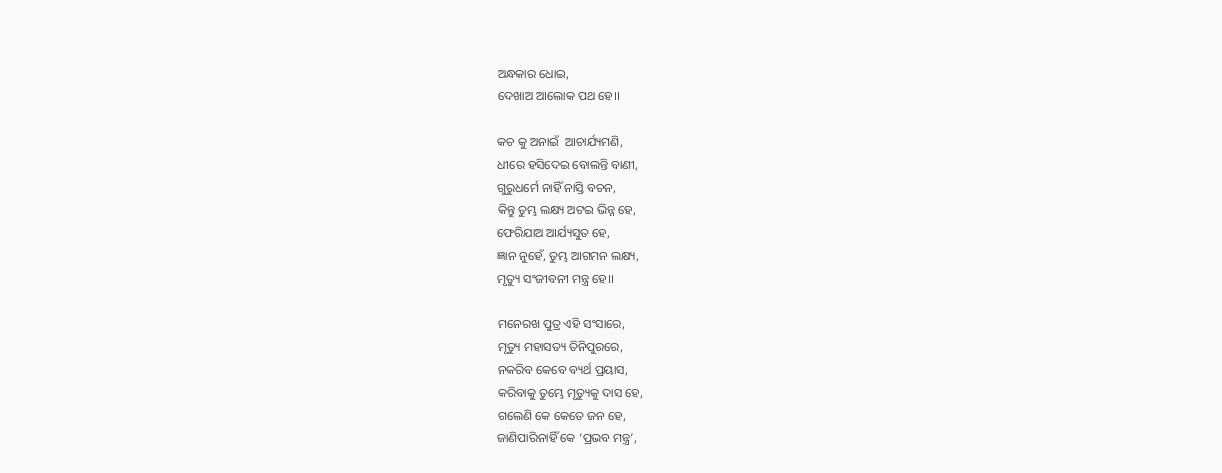ଅନ୍ଧକାର ଧୋଇ,
ଦେଖାଅ ଆଲୋକ ପଥ ହେ।।

କଚ କୁ ଅନାଇଁ  ଆଚାର୍ଯ୍ୟମଣି,
ଧୀରେ ହସିଦେଇ ବୋଲନ୍ତି ବାଣୀ,
ଗୁରୁଧର୍ମେ ନାହିଁ ନାସ୍ତି ବଚନ,
କିନ୍ତୁ ତୁମ୍ଭ ଲକ୍ଷ୍ୟ ଅଟଇ ଭିନ୍ନ ହେ,
ଫେରିଯାଅ ଆର୍ଯ୍ୟସୁତ ହେ,
ଜ୍ଞାନ ନୁହେଁ, ତୁମ୍ଭ ଆଗମନ ଲକ୍ଷ୍ୟ,
ମୃତ୍ୟୁ ସଂଜୀବନୀ ମନ୍ତ୍ର ହେ।।

ମନେରଖ ପୁତ୍ର ଏହି ସଂସାରେ,
ମୃତ୍ୟୁ ମହାସତ୍ୟ ତିନିପୁରରେ,
ନକରିବ କେବେ ବ୍ୟର୍ଥ ପ୍ରୟାସ,
କରିବାକୁ ତୁମ୍ଭେ ମୃତ୍ୟୁକୁ ଦାସ ହେ,
ଗଲେଣି କେ କେତେ ଜନ ହେ,
ଜାଣିପାରିନାହିଁ କେ ‘ପ୍ରଭବ ମନ୍ତ୍ର’,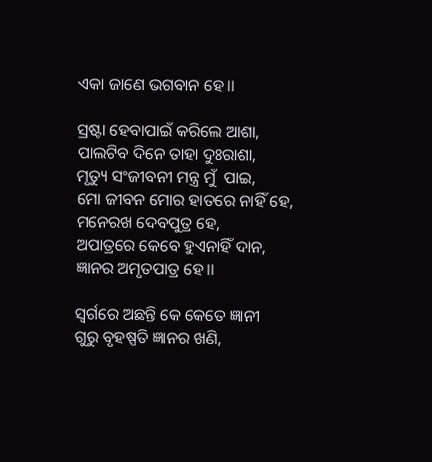ଏକା ଜାଣେ ଭଗବାନ ହେ।।

ସ୍ରଷ୍ଟା ହେବାପାଇଁ କରିଲେ ଆଶା,
ପାଲଟିବ ଦିନେ ତାହା ଦୁଃରାଶା,
ମୃତ୍ୟୁ ସଂଜୀବନୀ ମନ୍ତ୍ର ମୁଁ  ପାଇ,
ମୋ ଜୀବନ ମୋର ହାତରେ ନାହିଁ ହେ,
ମନେରଖ ଦେବପୁତ୍ର ହେ,
ଅପାତ୍ରରେ କେବେ ହୁଏନାହିଁ ଦାନ,
ଜ୍ଞାନର ଅମୃତପାତ୍ର ହେ।।

ସ୍ୱର୍ଗରେ ଅଛନ୍ତି କେ କେତେ ଜ୍ଞାନୀ
ଗୁରୁ ବୃହଷ୍ପତି ଜ୍ଞାନର ଖଣି,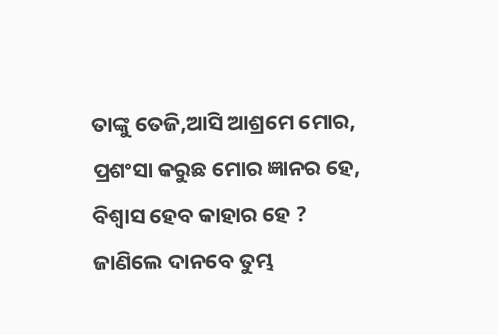ତାଙ୍କୁ ତେଜି,ଆସି ଆଶ୍ରମେ ମୋର,
ପ୍ରଶଂସା କରୁଛ ମୋର ଜ୍ଞାନର ହେ,
ବିଶ୍ଵାସ ହେବ କାହାର ହେ ?
ଜାଣିଲେ ଦାନବେ ତୁମ୍ଭ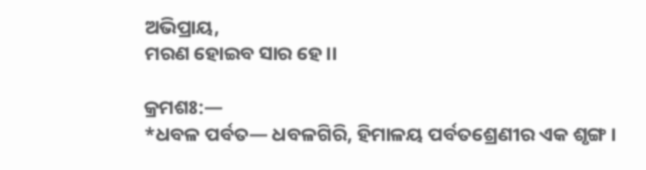ଅଭିପ୍ରାୟ,
ମରଣ ହୋଇବ ସାର ହେ।।

କ୍ରମଶଃ:—
*ଧବଳ ପର୍ବତ— ଧବଳଗିରି, ହିମାଳୟ ପର୍ବତଶ୍ରେଣୀର ଏକ ଶୃଙ୍ଗ ।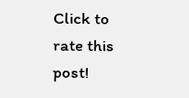Click to rate this post!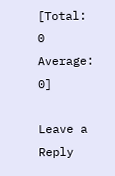[Total: 0 Average: 0]

Leave a Reply